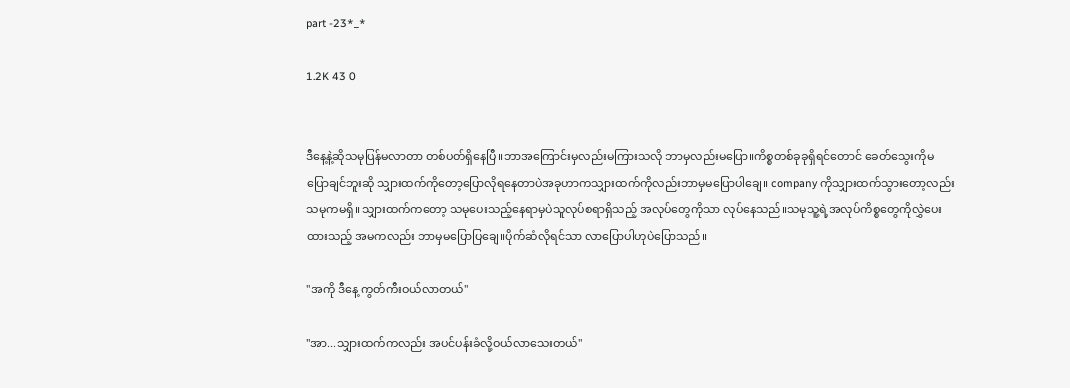part -23*_*

1.2K 43 0


ဒီနေ့နဲ့ဆိုသမုပြန်မလာတာ တစ်ပတ်ရှိနေပြီ။ဘာအကြောင်းမှလည်းမကြားသလို ဘာမှလည်းမပြော။ကိစ္စတစ်ခုခုရှိရင်တောင် ခေတ်သွေးကိုမပြောချင်ဘူးဆို သျှားထက်ကိုတော့ပြောလိုရနေတာပဲအခုဟာကသျှားထက်ကိုလည်းဘာမှမပြောပါချေ။ company ကိုသျှားထက်သွားတော့လည်းသမုကမရှိ။သျှားထက်ကတော့ သမုပေးသည့်နေရာမှပဲသူလုပ်စရာရှိသည့် အလုပ်တွေကိုသာ လုပ်နေသည်။သမုသူ့ရဲ့အလုပ်ကိစ္စတွေကိုလွှဲပေးထားသည့် အမကလည်း ဘာမှမပြောပြချေ။ပိုက်ဆံလိုရင်သာ လာပြောပါဟုပဲပြောသည်။

"အကို ဒီနေ့ ကွတ်ကီးဝယ်လာတယ်"

"အာ...သျှားထက်ကလည်း အပင်ပန်းခံလို့ဝယ်လာသေးတယ်"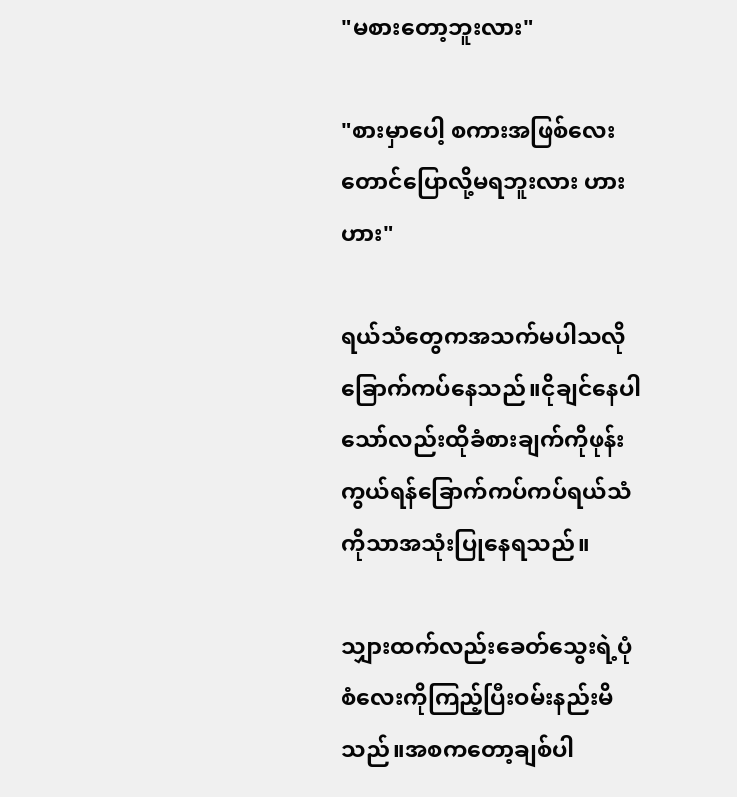"မစားတော့ဘူးလား"

"စားမှာပေါ့ စကားအဖြစ်လေးတောင်ပြောလို့မရဘူးလား ဟားဟား"

ရယ်သံတွေကအသက်မပါသလိုခြောက်ကပ်နေသည်။ငိုချင်နေပါသော်လည်းထိုခံစားချက်ကိုဖုန်းကွယ်ရန်ခြောက်ကပ်ကပ်ရယ်သံကိုသာအသုံးပြုနေရသည်။

သျှားထက်လည်းခေတ်သွေးရဲ့ပုံစံလေးကိုကြည့်ပြီးဝမ်းနည်းမိသည်။အစကတော့ချစ်ပါ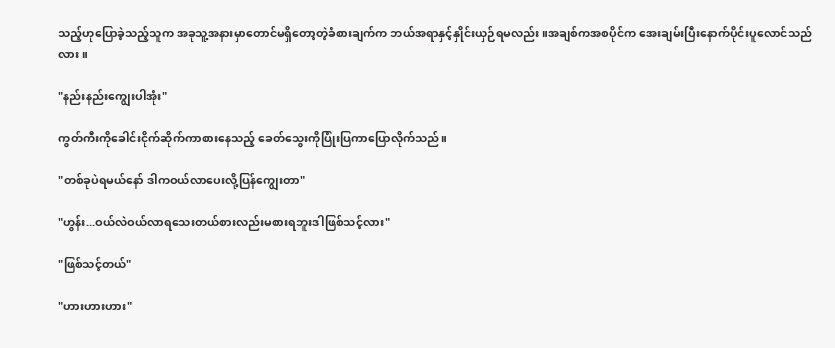သည့်ဟုပြောခဲ့သည့်သူက အခုသူ့အနားမှာတောင်မရှိတော့တဲ့ခံစားချက်က ဘယ်အရာနှင့်နှိုင်းယှဉ်ရမလည်း။အချစ်ကအစပိုင်က အေးချမ်းပြီးနောက်ပိုင်းပူလောင်သည်လား။

"နည်းနည်းကျွေးပါအုံး"

ကွတ်ကီးကိုခေါင်းငိုက်ဆိုက်ကာစားနေသည့် ခေတ်သွေးကိုပြုံးပြကာပြောလိုက်သည်။

"တစ်ခုပဲရမယ်နော် ဒါကဝယ်လာပေးလို့ပြန်ကျွေးတာ"

"ဟွန်း...ဝယ်လဲဝယ်လာရသေးတယ်စားလည်းမစားရဘူးဒါဖြစ်သင့်လား"

"ဖြစ်သင့်တယ်"

"ဟားဟားဟား"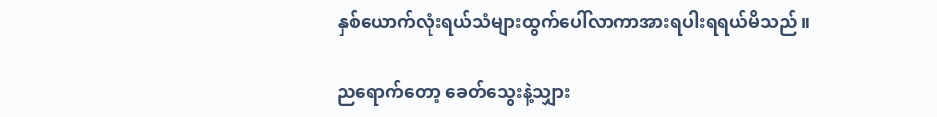နှစ်ယောက်လုံးရယ်သံများထွက်ပေါ်လာကာအားရပါးရရယ်မိသည်။

ညရောက်တော့ ခေတ်သွေးနဲ့သျှား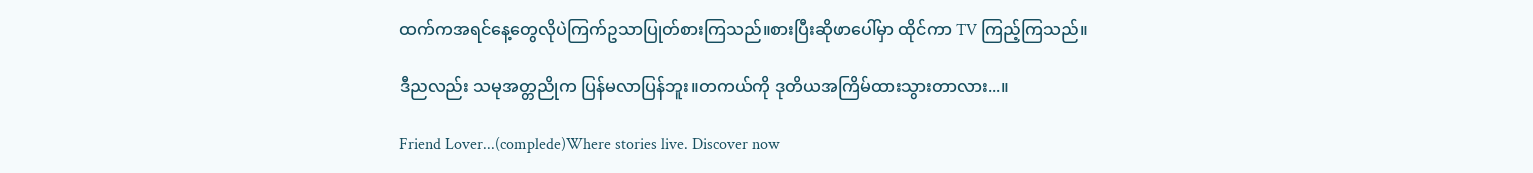ထက်ကအရင်နေ့တွေလိုပဲကြက်ဥသာပြုတ်စားကြသည်။စားပြီးဆိုဖာပေါ်မှာ ထိုင်ကာ TV ကြည့်ကြသည်။

ဒီညလည်း သမုအတ္တညိုက ပြန်မလာပြန်ဘူး။တကယ်ကို ဒုတိယအကြိမ်ထားသွားတာလား...။

Friend Lover...(complede)Where stories live. Discover now